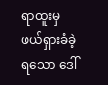ရာထူးမှ ဖယ်ရှားခံခဲ့ရသော ဒေါ်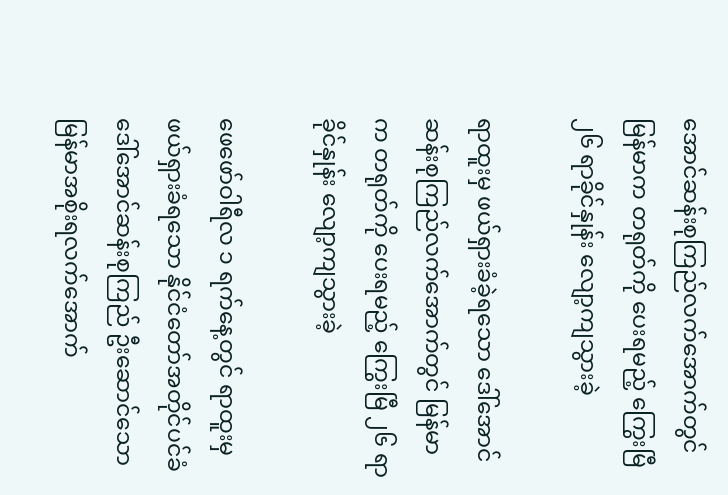အောင်ဆန်းစုကြည်လက်အောက်တွင် မြန်မာက တရုတ်ကို ပေးရမည့် ကြွေးမြီ ၂၆ ရာခိုင်နှုန်း လျော့ကျသွားခဲ့

ရာထူးမှ ဖယ်ရှားခံခဲ့ရသော ဒေါ်အောင်ဆန်းစုကြည်လက်အောက်တွင် မြန်မာက တရုတ်ကို ပေးရမည့် ကြွေးမြီ ၂၆ ရာခိုင်နှုန်း လျော့ကျသွားခဲ့

ဖေဖော်ဝါရီလ ၁ ရက်နေ့တွင် ရာထူးမှဖယ်ရှားခံရသော နိုင်ငံတော်အတိုင်ပင်ခံ ဒေါ်အောင်ဆန်းစုကြည် ဦးဆောင်သော မြန်မာအစိုးရလက်အောက်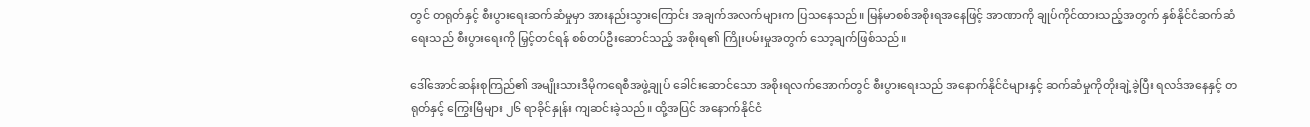တွင် တရုတ်နှင့် စီးပွားရေးဆက်ဆံမှုမှာ အားနည်းသွားကြောင်း အချက်အလက်များက ပြသနေသည်။ မြန်မာစစ်အစိုးရအနေဖြင့် အာဏာကို ချုပ်ကိုင်ထားသည့်အတွက် နှစ်နိုင်ငံဆက်ဆံရေးသည် စီးပွားရေးကို မြှင့်တင်ရန် စစ်တပ်ဦးဆောင်သည့် အစိုးရ၏ ကြိုးပမ်းမှုအတွက် သော့ချက်ဖြစ်သည်။

ဒေါ်အောင်ဆန်းစုကြည်၏ အမျိုးသားဒီမိုကရေစီအဖွဲ့ချုပ် ခေါင်းဆောင်သော အစိုးရလက်အောက်တွင် စီးပွားရေးသည် အနောက်နိုင်ငံများနှင့် ဆက်ဆံမှုကိုတိုးချဲ့ခဲ့ပြီး ရလဒ်အနေနှင့် တရုတ်နှင့် ကြွေးမြီများ ၂၆ ရာခိုင်နှုန်း ကျဆင်းခဲ့သည်။ ထို့အပြင် အနောက်နိုင်ငံ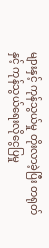များနှင့် ကုန်သွယ်မှု တိုးလာခဲ့ပြီး တရုတ်နှင့် ကုန်သွယ်ရေးလိုငွေပြမှု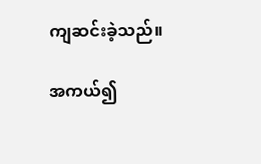ကျဆင်းခဲ့သည်။

အကယ်၍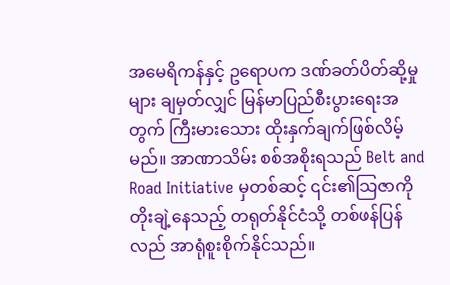အမေရိကန်နှင့် ဥရောပက ဒဏ်ခတ်ပိတ်ဆို့မှုများ ချမှတ်လျှင် မြန်မာပြည်စီးပွားရေးအတွက် ကြီးမားသေား ထိုးနှက်ချက်ဖြစ်လိမ့်မည်။ အာဏာသိမ်း စစ်အစိုးရသည် Belt and Road Initiative မှတစ်ဆင့် ၎င်း၏သြဇာကို တိုးချဲ့နေသည့် တရုတ်နိုင်ငံသို့ တစ်ဖန်ပြန်လည် အာရုံစူးစိုက်နိုင်သည်။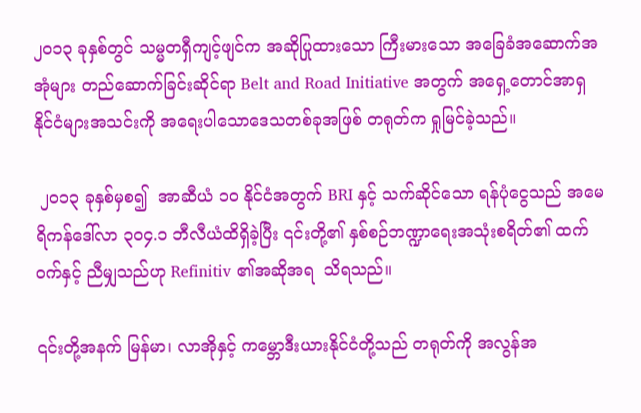၂၀၁၃ ခုနှစ်တွင် သမ္မတရှီကျင့်ဖျင်က အဆိုပြုထားသော ကြီးမားသော အခြေခံအဆောက်အအုံများ တည်ဆောက်ခြင်းဆိုင်ရာ Belt and Road Initiative အတွက် အရှေ့တောင်အာရှနိုင်ငံများအသင်းကို အရေးပါသောဒေသတစ်ခုအဖြစ် တရုတ်က ရှုမြင်ခဲ့သည်။

 ၂၀၁၃ ခုနှစ်မှစ၍  အာဆီယံ ၁၀ နိုင်ငံအတွက် BRI နှင့် သက်ဆိုင်သော ရန်ပုံငွေသည် အမေရိကန်ဒေါ်လာ ၃၀၄.၁ ဘီလီယံထိရှိခဲ့ပြီး ၎င်းတို့၏ နှစ်စဉ်ဘဏ္ဍာရေးအသုံးစရိတ်၏ ထက်ဝက်နှင့် ညီမျှသည်ဟု Refinitiv ၏အဆိုအရ  သိရသည်။

၎င်းတို့အနက် မြန်မာ၊ လာအိုနှင့် ကမ္ဘောဒီးယားနိုင်ငံတို့သည် တရုတ်ကို အလွန်အ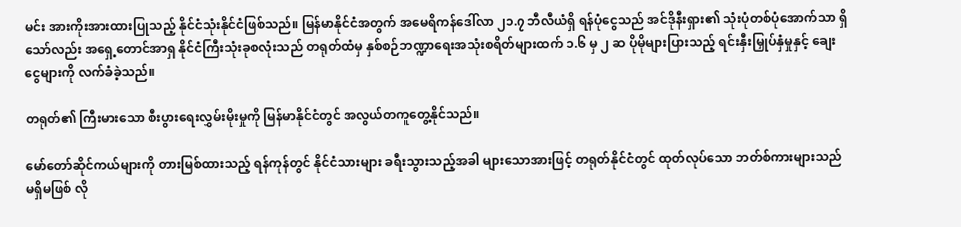မင်း အားကိုးအားထားပြုသည့် နိုင်ငံသုံးနိုင်ငံဖြစ်သည်။ မြန်မာနိုင်ငံအတွက် အမေရိကန်ဒေါ်လာ ၂၁.၇ ဘီလီယံရှိ ရန်ပုံငွေသည် အင်ဒိုနီးရှား၏ သုံးပုံတစ်ပုံအောက်သာ ရှိသော်လည်း အရှေ့တောင်အာရှ နိုင်ငံကြီးသုံးခုစလုံးသည် တရုတ်ထံမှ နှစ်စဉ်ဘဏ္ဍာရေးအသုံးစရိတ်များထက် ၁.၆ မှ ၂ ဆ ပိုမိုများပြားသည့် ရင်းနှီးမြှုပ်နှံမှုနှင့် ချေးငွေများကို လက်ခံခဲ့သည်။

တရုတ်၏ ကြီးမားသော စီးပွားရေးလွှမ်းမိုးမှုကို မြန်မာနိုင်ငံတွင် အလွယ်တကူတွေ့နိုင်သည်။

မော်တော်ဆိုင်ကယ်များကို တားမြစ်ထားသည့် ရန်ကုန်တွင် နိုင်ငံသားများ ခရီးသွားသည့်အခါ များသောအားဖြင့် တရုတ်နိုင်ငံတွင် ထုတ်လုပ်သော ဘတ်စ်ကားများသည် မရှိမဖြစ် လို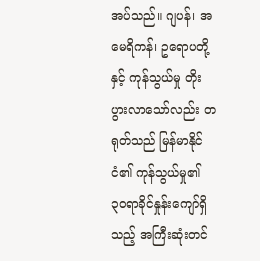အပ်သည်။ ဂျပန်၊ အမေရိကန်၊ ဥရောပတို့နှင့် ကုန်သွယ်မှု တိုးပွားလာသော်လည်း တရုတ်သည် မြန်မာနိုင်ငံ၏ ကုန်သွယ်မှု၏ ၃၀ရာခိုင်နှုန်းကျော်ရှိသည့် အကြီးဆုံးတင်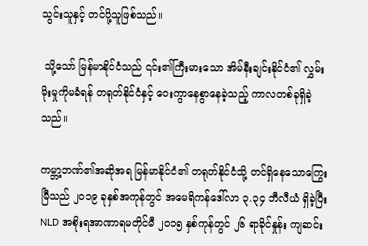သွင်းသူနှင့် တင်ပို့သူဖြစ်သည်။

 သို့သော် မြန်မာနိုင်ငံသည် ၎င်း၏ကြီးမားသော အိမ်နီးချင်းနိုင်ငံ၏ လွှမ်းမိုးမှုကိုမခံရန် တရုတ်နိုင်ငံနှင့် ဝေးကွာနေစွာနေခဲ့သည့် ကာလတစ်ခုရှိခဲ့သည်။

ကမ္ဘာ့ဘဏ်၏အဆိုအရ မြန်မာနိုင်ငံ၏ တရုတ်နိုင်ငံသို့ တင်ရှိနေသောကြွေးမြီသည် ၂၀၁၉ ခုနှစ်အကုန်တွင် အမေရိကန်ဒေါ်လာ ၃.၃၄ ဘီလီယံ ရှိခဲ့ပြီး NLD အစိုးရအာဏာရမတိုင်မီ ၂၀၁၅ နှစ်ကုန်တွင် ၂၆ ရာခိုင်နှုန်း ကျဆင်း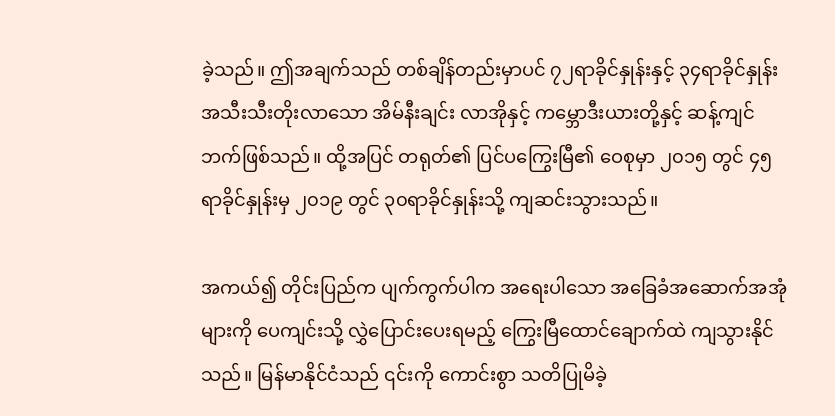ခဲ့သည်။ ဤအချက်သည် တစ်ချိန်တည်းမှာပင် ၇၂ရာခိုင်နှုန်းနှင့် ၃၄ရာခိုင်နှုန်း အသီးသီးတိုးလာသော အိမ်နီးချင်း လာအိုနှင့် ကမ္ဘောဒီးယားတို့နှင့် ဆန့်ကျင်ဘက်ဖြစ်သည်။ ထို့အပြင် တရုတ်၏ ပြင်ပကြွေးမြီ၏ ဝေစုမှာ ၂၀၁၅ တွင် ၄၅ရာခိုင်နှုန်းမှ ၂၀၁၉ တွင် ၃၀ရာခိုင်နှုန်းသို့ ကျဆင်းသွားသည်။

အကယ်၍ တိုင်းပြည်က ပျက်ကွက်ပါက အရေးပါသော အခြေခံအဆောက်အအုံများကို ပေကျင်းသို့ လွှဲပြောင်းပေးရမည့် ကြွေးမြီထောင်ချောက်ထဲ ကျသွားနိုင်သည်။ မြန်မာနိုင်ငံသည် ၎င်းကို ကောင်းစွာ သတိပြုမိခဲ့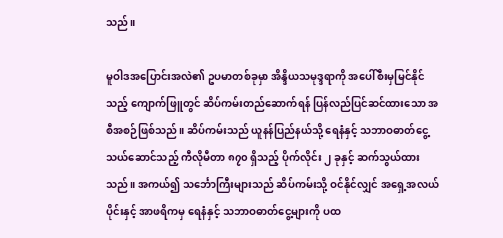သည်။

မူဝါဒအပြောင်းအလဲ၏ ဥပမာတစ်ခုမှာ အိန္ဒိယသမုဒ္ဒရာကို အပေါ်စီးမှမြင်နိုင်သည့် ကျောက်ဖြူတွင် ဆိပ်ကမ်းတည်ဆောက်ရန် ပြန်လည်ပြင်ဆင်ထားသော အစီအစဉ်ဖြစ်သည်။ ဆိပ်ကမ်းသည် ယူနန်ပြည်နယ်သို့ ရေနံနှင့် သဘာဝဓာတ်ငွေ့ သယ်ဆောင်သည့် ကီလိုမီတာ ၈၇၀ ရှိသည့် ပိုက်လိုင်း ၂ ခုနှင့် ဆက်သွယ်ထားသည်။ အကယ်၍ သင်္ဘောကြီးများသည် ဆိပ်ကမ်းသို့ ဝင်နိုင်လျှင် အရှေ့အလယ်ပိုင်းနှင့် အာဖရိကမှ ရေနံနှင့် သဘာဝဓာတ်ငွေ့များကို ပထ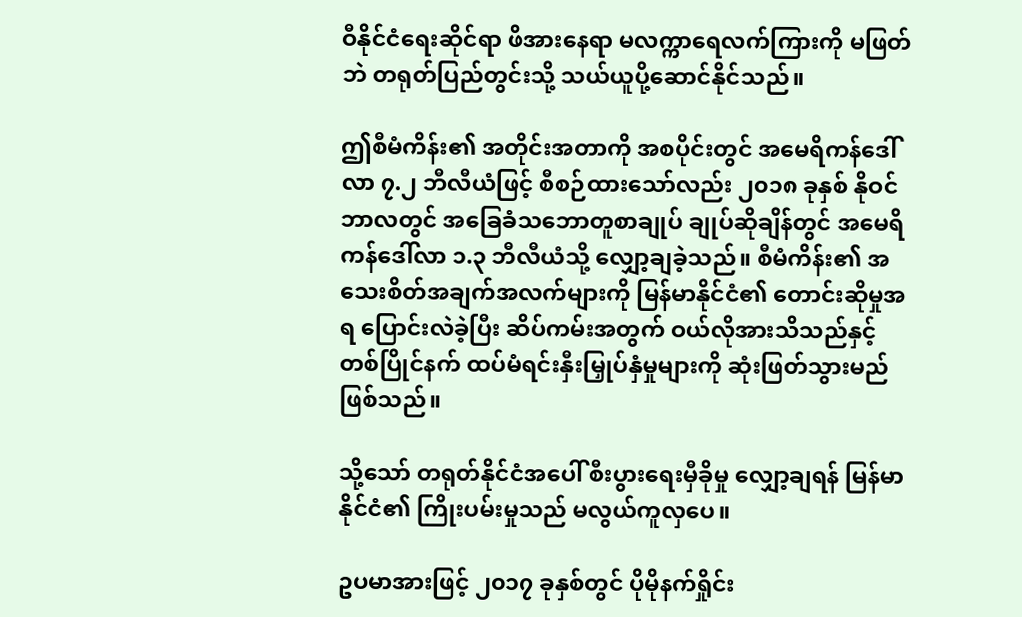ဝီနိုင်ငံရေးဆိုင်ရာ ဖိအားနေရာ မလက္ကာရေလက်ကြားကို မဖြတ်ဘဲ တရုတ်ပြည်တွင်းသို့ သယ်ယူပို့ဆောင်နိုင်သည်။

ဤစီမံကိန်း၏ အတိုင်းအတာကို အစပိုင်းတွင် အမေရိကန်ဒေါ်လာ ၇.၂ ဘီလီယံဖြင့် စီစဉ်ထားသော်လည်း ၂၀၁၈ ခုနှစ် နိုဝင်ဘာလတွင် အခြေခံသဘောတူစာချုပ် ချုပ်ဆိုချိန်တွင် အမေရိကန်ဒေါ်လာ ၁.၃ ဘီလီယံသို့ လျှော့ချခဲ့သည်။ စီမံကိန်း၏ အသေးစိတ်အချက်အလက်များကို မြန်မာနိုင်ငံ၏ တောင်းဆိုမှုအရ ပြောင်းလဲခဲ့ပြီး ဆိပ်ကမ်းအတွက် ဝယ်လိုအားသိသည်နှင့် တစ်ပြိုင်နက် ထပ်မံရင်းနှီးမြှုပ်နှံမှုများကို ဆုံးဖြတ်သွားမည်ဖြစ်သည်။

သို့သော် တရုတ်နိုင်ငံအပေါ် စီးပွားရေးမှီခိုမှု လျှော့ချရန် မြန်မာနိုင်ငံ၏ ကြိုးပမ်းမှုသည် မလွယ်ကူလှပေ။

ဥပမာအားဖြင့် ၂၀၁၇ ခုနှစ်တွင် ပိုမိုနက်ရှိုင်း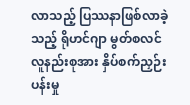လာသည့် ပြဿနာဖြစ်လာခဲ့သည့် ရိုဟင်ဂျာ မွတ်စလင်လူနည်းစုအား နှိပ်စက်ညှဉ်းပန်းမှု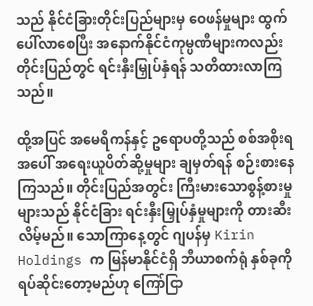သည် နိုင်ငံခြားတိုင်းပြည်များမှ ဝေဖန်မှုများ ထွက်ပေါ်လာစေပြီး အနောက်နိုင်ငံကုမ္ပဏီများကလည်း တိုင်းပြည်တွင် ရင်းနှီးမြှုပ်နှံရန် သတိထားလာကြသည်။

ထို့အပြင် အမေရိကန်နှင့် ဥရောပတို့သည် စစ်အစိုးရအပေါ် အရေးယူပိတ်ဆို့မှုများ ချမှတ်ရန် စဉ်းစားနေကြသည်။ တိုင်းပြည်အတွင်း ကြီးမားသောစွန့်စားမှုများသည် နိုင်ငံခြား ရင်းနှီးမြှုပ်နှံမှုများကို တားဆီးလိမ့်မည်။ သောကြာနေ့တွင် ဂျပန်မှ Kirin Holdings က မြန်မာနိုင်ငံရှိ ဘီယာစက်ရုံ နှစ်ခုကို ရပ်ဆိုင်းတော့မည်ဟု ကြော်ငြာ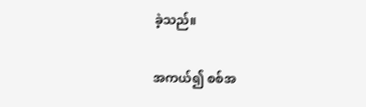ခဲ့သည်။

အကယ်၍ စစ်အ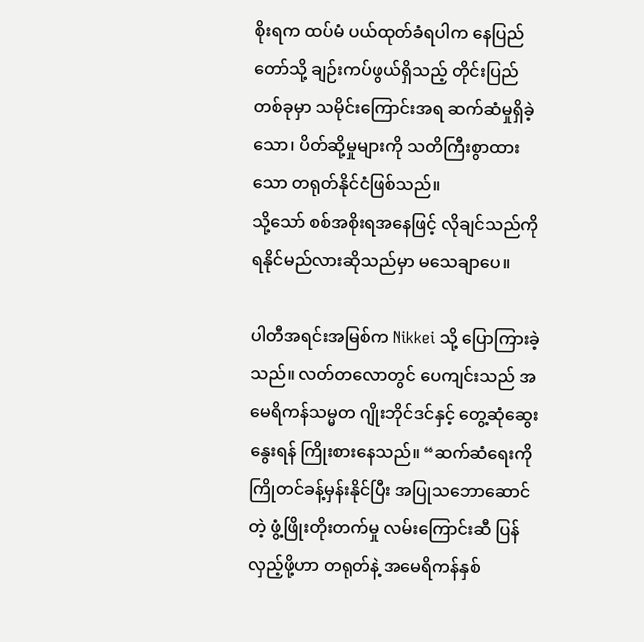စိုးရက ထပ်မံ ပယ်ထုတ်ခံရပါက နေပြည်တော်သို့ ချဉ်းကပ်ဖွယ်ရှိသည့် တိုင်းပြည်တစ်ခုမှာ သမိုင်းကြောင်းအရ ဆက်ဆံမှုရှိခဲ့သော၊ ပိတ်ဆို့မှုများကို သတိကြီးစွာထားသော တရုတ်နိုင်ငံဖြစ်သည်။
သို့သော် စစ်အစိုးရအနေဖြင့် လိုချင်သည်ကို ရနိုင်မည်လားဆိုသည်မှာ မသေချာပေ။

ပါတီအရင်းအမြစ်က Nikkei သို့ ပြောကြားခဲ့သည်။ လတ်တလောတွင် ပေကျင်းသည် အမေရိကန်သမ္မတ ဂျိုးဘိုင်ဒင်နှင့် တွေ့ဆုံဆွေးနွေးရန် ကြိုးစားနေသည်။ “ဆက်ဆံရေးကို ကြိုတင်ခန့်မှန်းနိုင်ပြီး အပြုသဘောဆောင်တဲ့ ဖွံ့ဖြိုးတိုးတက်မှု လမ်းကြောင်းဆီ ပြန်လှည့်ဖို့ဟာ တရုတ်နဲ့ အမေရိကန်နှစ်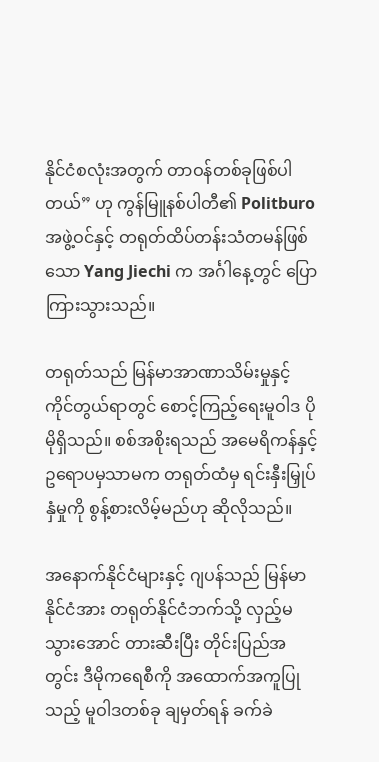နိုင်ငံစလုံးအတွက် တာဝန်တစ်ခုဖြစ်ပါတယ်” ဟု ကွန်မြူနစ်ပါတီ၏ Politburo အဖွဲ့ဝင်နှင့် တရုတ်ထိပ်တန်းသံတမန်ဖြစ်သော Yang Jiechi က အင်္ဂါနေ့တွင် ပြောကြားသွားသည်။

တရုတ်သည် မြန်မာအာဏာသိမ်းမှုနှင့် ကိုင်တွယ်ရာတွင် စောင့်ကြည့်ရေးမူဝါဒ ပိုမိုရှိသည်။ စစ်အစိုးရသည် အမေရိကန်နှင့် ဥရောပမှသာမက တရုတ်ထံမှ ရင်းနှီးမြှုပ်နှံမှုကို စွန့်စားလိမ့်မည်ဟု ဆိုလိုသည်။

အနောက်နိုင်ငံများနှင့် ဂျပန်သည် မြန်မာနိုင်ငံအား တရုတ်နိုင်ငံဘက်သို့ လှည့်မသွားအောင် တားဆီးပြီး တိုင်းပြည်အတွင်း ဒီမိုကရေစီကို အထောက်အကူပြုသည့် မူဝါဒတစ်ခု ချမှတ်ရန် ခက်ခဲ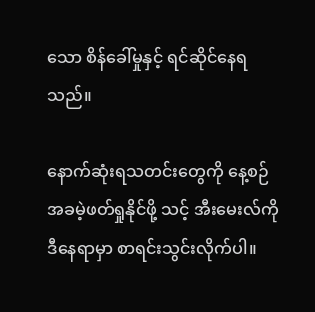သော စိန်ခေါ်မှုနှင့် ရင်ဆိုင်နေရသည်။

နောက်ဆုံးရသတင်းတွေကို နေ့စဉ် အခမဲ့ဖတ်ရှုနိုင်ဖို့ သင့် အီးမေးလ်ကို ဒီနေရာမှာ စာရင်းသွင်းလိုက်ပါ။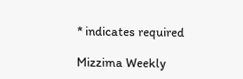* indicates required

Mizzima Weekly